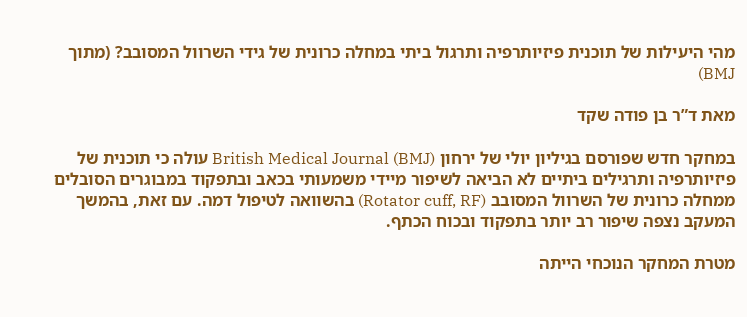מהי היעילות של תוכנית פיזיותרפיה ותרגול ביתי במחלה כרונית של גידי השרוול המסובב? (מתוך BMJ)

מאת ד”ר בן פודה שקד

במחקר חדש שפורסם בגיליון יולי של ירחון British Medical Journal (BMJ) עולה כי תוכנית של פיזיותרפיה ותרגילים ביתיים לא הביאה לשיפור מיידי משמעותי בכאב ובתפקוד במבוגרים הסובלים ממחלה כרונית של השרוול המסובב (Rotator cuff, RF) בהשוואה לטיפול דמה. עם זאת, בהמשך המעקב נצפה שיפור רב יותר בתפקוד ובכוח הכתף.

מטרת המחקר הנוכחי הייתה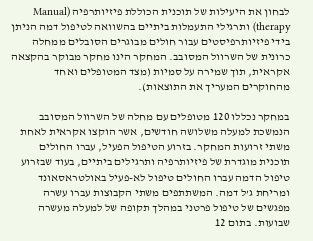לבחון את היעילות של תוכנית הכוללת פיזיותרפיה (Manual therapy) ותרגילי התעמלות ביתיים בהשוואה לטיפול דמה הניתן בידי פיזיותרפיסטים עבור חולים מבוגרים הסובלים ממחלה כרונית של השרוול המסובב. המחקר הינו מחקר מבוקר בהקצאה אקראית, תוך שמירה על סמיות (מצד המטופלים ואחד מהחוקרים המעריך את התוצאות).

במחקר נכללו 120 מטופלים עם מחלה של השרוול המסובב הנמשכת למעלה משלושה חודשים, אשר הוקצו אקראית לאחת משתי זרועות המחקר. בזרוע הטיפול הפעיל, עברו החולים תוכנית מוגדרת של פיזיותרפיה ותרגילים ביתיים, בעוד שבזרוע טיפול הדמה עברו החולים טיפול לא-פעיל באולטראסאונד ומריחת ג’ל דמה. המשתתפים משתי הקבוצות עברו עשרה מפגשים של טיפול פרטני במהלך תקופה של למעלה מעשרה שבועות. בתום 12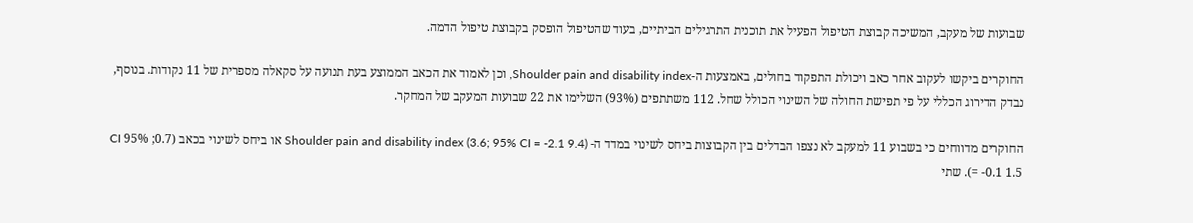שבועות של מעקב, המשיכה קבוצת הטיפול הפעיל את תוכנית התרגילים הביתיים, בעוד שהטיפול הופסק בקבוצת טיפול הדמה.

החוקרים ביקשו לעקוב אחר כאב ויכולת התפקוד בחולים, באמצעות ה-Shoulder pain and disability index, וכן לאמוד את הכאב הממוצע בעת תנועה על סקאלה מספרית של 11 נקודות. בנוסף, נבדק הדירוג הכללי על פי תפישת החולה של השינוי הכולל שחל. 112 משתתפים (93%) השלימו את 22 שבועות המעקב של המחקר.

החוקרים מדווחים כי בשבוע 11 למעקב לא נצפו הבדלים בין הקבוצות ביחס לשינוי במדד ה- Shoulder pain and disability index (3.6; 95% CI = -2.1 9.4) או ביחס לשינוי בכאב (0.7; 95% CI = -0.1 1.5). שתי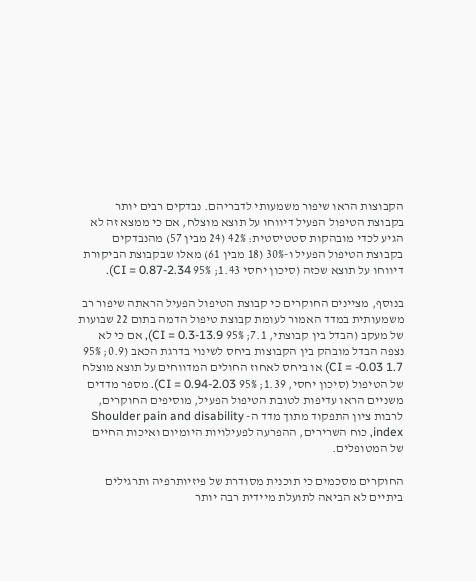הקבוצות הראו שיפור משמעותי לדבריהם. נבדקים רבים יותר בקבוצת הטיפול הפעיל דיווחו על תוצא מוצלח, אם כי ממצא זה לא הגיע לכדי מובהקות סטטיסטית: 42% (24 מבין 57) מהנבדקים בקבוצת הטיפול הפעיל ו-30% (18 מבין 61) מאלו שבקבוצת הביקורת דיווחו על תוצא שכזה (סיכון יחסי 1.43; 95% CI = 0.87-2.34).

בנוסף, מציינים החוקרים כי קבוצת הטיפול הפעיל הראתה שיפור רב משמעותית במדד האמור לעומת קבוצת טיפול הדמה בתום 22 שבועות של מעקב (הבדל בין קבוצתי, 7.1; 95% CI = 0.3-13.9), אם כי לא נצפה הבדל מובהק בין הקבוצות ביחס לשינוי בדרגת הכאב (0.9; 95% CI = -0.03 1.7) או ביחס לאחוז החולים המדווחים על תוצא מוצלח של הטיפול (סיכון יחסי, 1.39; 95% CI = 0.94-2.03). מספר מדדים משניים הראו עדיפות לטובת הטיפול הפעיל, מוסיפים החוקרים, לרבות ציון התפקוד מתוך מדד ה- Shoulder pain and disability index, כוח השרירים, ההפרעה לפעילויות היומיום ואיכות החיים של המטופלים.

החוקרים מסכמים כי תוכנית מסודרת של פיזיותרפיה ותרגילים ביתיים לא הביאה לתועלת מיידית רבה יותר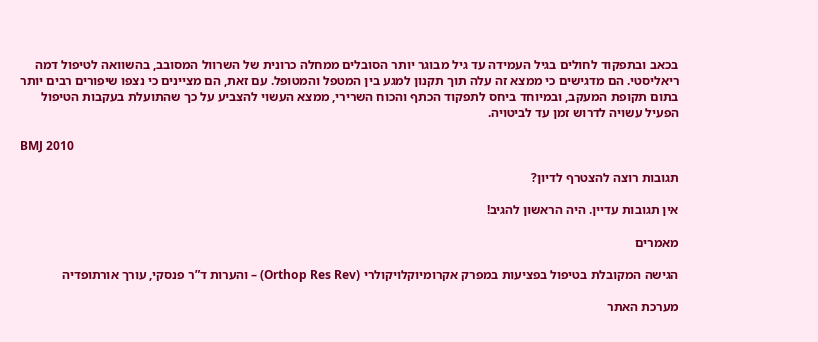בכאב ובתפקוד לחולים בגיל העמידה עד גיל מבוגר יותר הסובלים ממחלה כרונית של השרוול המסובב, בהשוואה לטיפול דמה ריאליסטי. הם מדגישים כי ממצא זה עלה תוך תקנון למגע בין המטפל והמטופל. עם זאת, הם מציינים כי נצפו שיפורים רבים יותר בתום תקופת המעקב, ובמיוחד ביחס לתפקוד הכתף והכוח השרירי, ממצא העשוי להצביע על כך שהתועלת בעקבות הטיפול הפעיל עשויה לדרוש זמן עד לביטויה.

BMJ 2010

תגובות רוצה להצטרף לדיון?

אין תגובות עדיין. היה הראשון להגיב!

מאמרים

הגישה המקובלת בטיפול בפציעות במפרק אקרומיוקלויקולרי (Orthop Res Rev) – והערות ד”ר פנסקי, עורך אורתופדיה

מערכת האתר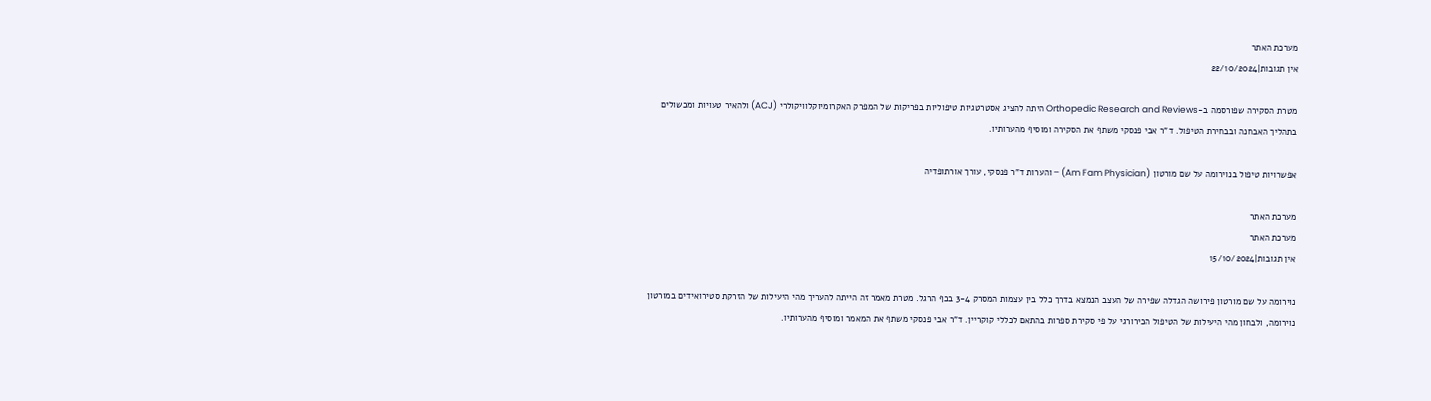מערכת האתר
אין תגובות|22/10/2024

מטרת הסקירה שפורסמה ב-Orthopedic Research and Reviews היתה להציג אסטרטגיות טיפוליות בפריקות של המפרק האקרומיוקלוויקולרי (ACJ) ולהאיר טעויות ומכשולים בתהליך האבחנה ובבחירת הטיפול. ד”ר אבי פנסקי משתף את הסקירה ומוסיף מהערותיו.

אפשרויות טיפול בנוירומה על שם מורטון (Am Fam Physician) – והערות ד”ר פנסקי, עורך אורתופדיה

מערכת האתר
מערכת האתר
אין תגובות|15/10/2024

נוירומה על שם מורטון פירושה הגדלה שפירה של העצב הנמצא בדרך כלל בין עצמות המסרק 3-4 בכף הרגל. מטרת מאמר זה הייתה להעריך מהי היעילות של הזרקת סטירואידים במורטון נוירומה, ולבחון מהי היעילות של הטיפול הכירורגי על פי סקירת ספרות בהתאם לכללי קוקריין. ד”ר אבי פנסקי משתף את המאמר ומוסיף מהערותיו.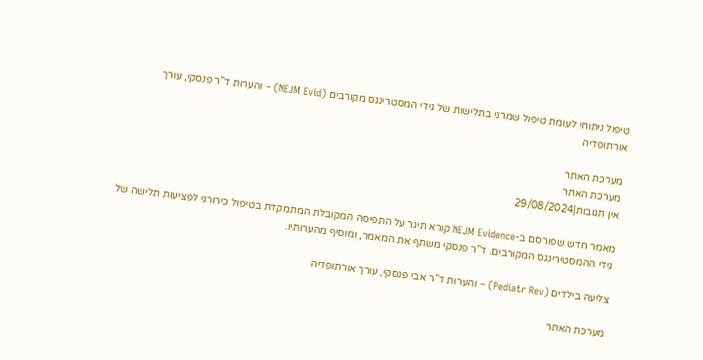טיפול ניתוחי לעומת טיפול שמרני בתלישות של גידי המסטרינגס מקורבים (NEJM Evid) – והערות ד”ר פנסקי, עורך אורתופדיה

מערכת האתר
מערכת האתר
אין תגובות|29/08/2024

מאמר חדש שפורסם ב-NEJM Evidence קורא תיגר על התפיסה המקובלת המתמקדת בטיפול כירורגי לפציעות תלישה של גידי ההמסטירינגס המקורבים. ד”ר פנסקי משתף את המאמר, ומוסיף מהערותיו.

צליעה בילדים (Pediatr Rev) – והערות ד”ר אבי פנסקי, עורך אורתופדיה

מערכת האתר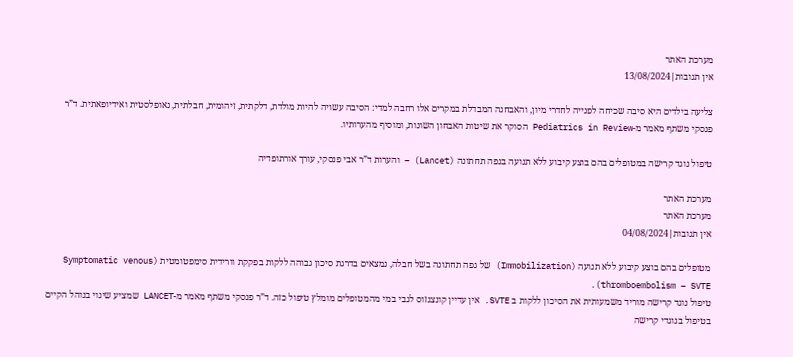מערכת האתר
אין תגובות|13/08/2024

צליעה בילדים היא סיבה שכיחה לפנייה לחדרי מיון, והאבחנה המבדלת במקרים אלו רחבה למדי: הסיבה עשויה להיות מולדת, דלקתית, זיהומית, חבלתית, נאופלסטית ואידיופאתית. ד”ר פנסקי משתף מאמר מ-Pediatrics in Review הסוקר את שיטות האבחון השונות, ומוסיף מהערותיו.

טיפול נוגד קרישה במטופלים בהם בוצע קיבוע ללא תנועה בגפה תחתונה (Lancet) – והערות ד”ר אבי פנסקי, עורך אורתופדיה

מערכת האתר
מערכת האתר
אין תגובות|04/08/2024

מטופלים בהם בוצע קיבוע ללא תנועה (Immobilization) של גפה תחתונה בשל חבלה, נמצאים בדרגת סיכון גבוהה ללקות בפקקת וורידית סימפטומטית (Symptomatic venous thromboembolism – SVTE).
טיפול נוגד קרישה מוריד משמעותית את הסיכון ללקות ב SVTE. אין עדיין קונצנזוס לגבי במי מהמטופלים מומלץ טיפול כזה. ד”ר פנסקי משתף מאמר מ-LANCET שמציע שינוי בנוהל הקיים בטיפול בנוגדי קרישה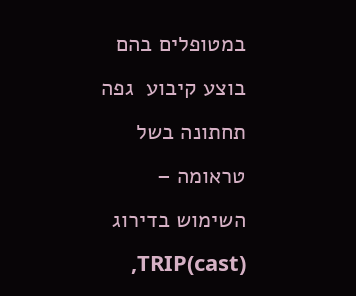במטופלים בהם בוצע קיבוע  גפה תחתונה בשל טראומה – השימוש בדירוג TRIP(cast),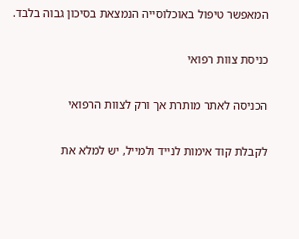המאפשר טיפול באוכלוסייה הנמצאת בסיכון גבוה בלבד.

כניסת צוות רפואי

הכניסה לאתר מותרת אך ורק לצוות הרפואי

לקבלת קוד אימות לנייד ולמייל, יש למלא את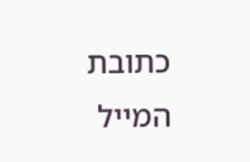כתובת המייל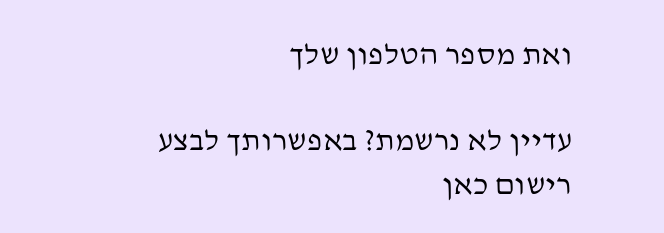ואת מספר הטלפון שלך

עדיין לא נרשמת? באפשרותך לבצע רישום כאן